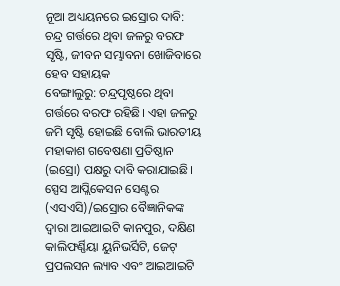ନୂଆ ଅଧ୍ୟୟନରେ ଇସ୍ରୋର ଦାବି: ଚନ୍ଦ୍ର ଗର୍ତ୍ତରେ ଥିବା ଜଳରୁ ବରଫ ସୃଷ୍ଟି, ଜୀବନ ସମ୍ଭାବନା ଖୋଜିବାରେ ହେବ ସହାୟକ
ବେଙ୍ଗାଲୁରୁ: ଚନ୍ଦ୍ରପୃଷ୍ଠରେ ଥିବା ଗର୍ତ୍ତରେ ବରଫ ରହିଛି। ଏହା ଜଳରୁ ଜମି ସୃଷ୍ଟି ହୋଇଛି ବୋଲି ଭାରତୀୟ ମହାକାଶ ଗବେଷଣା ପ୍ରତିଷ୍ଠାନ (ଇସ୍ରୋ) ପକ୍ଷରୁ ଦାବି କରାଯାଇଛି। ସ୍ପେସ ଆପ୍ଲିକେସନ ସେଣ୍ଟର (ଏସଏସି)/ଇସ୍ରୋର ବୈଜ୍ଞାନିକଙ୍କ ଦ୍ବାରା ଆଇଆଇଟି କାନପୁର, ଦକ୍ଷିଣ କାଲିଫର୍ଣ୍ଣିୟା ୟୁନିଭର୍ସିଟି, ଜେଟ୍ ପ୍ରପଲସନ ଲ୍ୟାବ ଏବଂ ଆଇଆଇଟି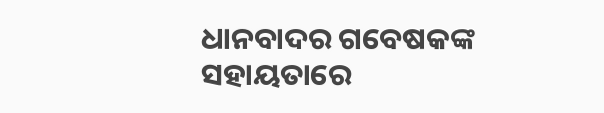ଧାନବାଦର ଗବେଷକଙ୍କ ସହାୟତାରେ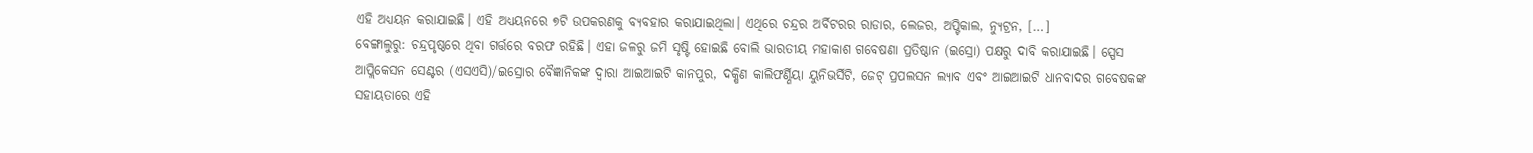ଏହି ଅଧ୍ୟୟନ କରାଯାଇଛି। ଏହି ଅଧ୍ୟୟନରେ ୭ଟି ଉପକରଣକୁ ବ୍ୟବହାର କରାଯାଇଥିଲା। ଏଥିରେ ଚନ୍ଦ୍ରର ଅର୍ବିଟରର ରାଡାର, ଲେଜର, ଅପ୍ଟିକାଲ, ନ୍ୟୁଟ୍ରନ, […]
ବେଙ୍ଗାଲୁରୁ: ଚନ୍ଦ୍ରପୃଷ୍ଠରେ ଥିବା ଗର୍ତ୍ତରେ ବରଫ ରହିଛି। ଏହା ଜଳରୁ ଜମି ସୃଷ୍ଟି ହୋଇଛି ବୋଲି ଭାରତୀୟ ମହାକାଶ ଗବେଷଣା ପ୍ରତିଷ୍ଠାନ (ଇସ୍ରୋ) ପକ୍ଷରୁ ଦାବି କରାଯାଇଛି। ସ୍ପେସ ଆପ୍ଲିକେସନ ସେଣ୍ଟର (ଏସଏସି)/ଇସ୍ରୋର ବୈଜ୍ଞାନିକଙ୍କ ଦ୍ବାରା ଆଇଆଇଟି କାନପୁର, ଦକ୍ଷିଣ କାଲିଫର୍ଣ୍ଣିୟା ୟୁନିଭର୍ସିଟି, ଜେଟ୍ ପ୍ରପଲସନ ଲ୍ୟାବ ଏବଂ ଆଇଆଇଟି ଧାନବାଦର ଗବେଷକଙ୍କ ସହାୟତାରେ ଏହି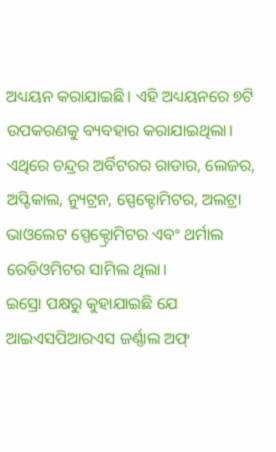ଅଧ୍ୟୟନ କରାଯାଇଛି। ଏହି ଅଧ୍ୟୟନରେ ୭ଟି ଉପକରଣକୁ ବ୍ୟବହାର କରାଯାଇଥିଲା। ଏଥିରେ ଚନ୍ଦ୍ରର ଅର୍ବିଟରର ରାଡାର, ଲେଜର, ଅପ୍ଟିକାଲ, ନ୍ୟୁଟ୍ରନ, ସ୍ପେକ୍ଟୋମିଟର, ଅଲଟ୍ରା ଭାଓଲେଟ ସ୍ପେକ୍ଟ୍ରୋମିଟର ଏବଂ ଥର୍ମାଲ ରେଡିଓମିଟର ସାମିଲ ଥିଲା।
ଇସ୍ରୋ ପକ୍ଷରୁ କୁହାଯାଇଛି ଯେ ଆଇଏସପିଆରଏସ ଜର୍ଣ୍ଣାଲ ଅଫ୍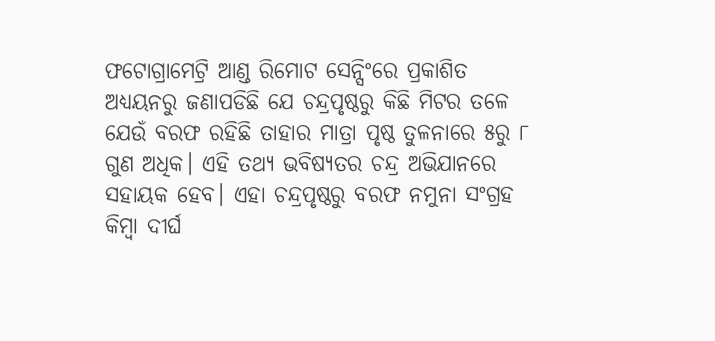ଫଟୋଗ୍ରାମେଟ୍ରି ଆଣ୍ଡ ରିମୋଟ ସେନ୍ସିଂରେ ପ୍ରକାଶିତ ଅଧ୍ୟୟନରୁ ଜଣାପଡିଛି ଯେ ଚନ୍ଦ୍ରପୃଷ୍ଠରୁ କିଛି ମିଟର ତଳେ ଯେଉଁ ବରଫ ରହିଛି ତାହାର ମାତ୍ରା ପୃଷ୍ଠ ତୁଳନାରେ ୫ରୁ ୮ ଗୁଣ ଅଧିକ। ଏହି ତଥ୍ୟ ଭବିଷ୍ୟତର ଚନ୍ଦ୍ର ଅଭିଯାନରେ ସହାୟକ ହେବ। ଏହା ଚନ୍ଦ୍ରପୃଷ୍ଠରୁ ବରଫ ନମୁନା ସଂଗ୍ରହ କିମ୍ବା ଦୀର୍ଘ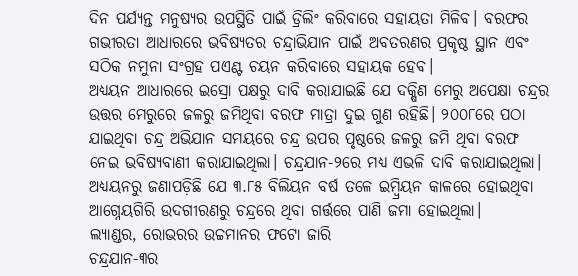ଦିନ ପର୍ଯ୍ୟନ୍ତ ମନୁଷ୍ୟର ଉପସ୍ଥିତି ପାଇଁ ଡ୍ରିଲିଂ କରିବାରେ ସହାୟତା ମିଳିବ। ବରଫର ଗଭୀରତା ଆଧାରରେ ଭବିଷ୍ୟତର ଚନ୍ଦ୍ରାଭିଯାନ ପାଇଁ ଅବତରଣର ପ୍ରକୃଷ୍ଠ ସ୍ଥାନ ଏବଂ ସଠିକ ନମୁନା ସଂଗ୍ରହ ପଏଣ୍ଟ ଚୟନ କରିବାରେ ସହାୟକ ହେବ।
ଅଧ୍ୟୟନ ଆଧାରରେ ଇସ୍ରୋ ପକ୍ଷରୁ ଦାବି କରାଯାଇଛି ଯେ ଦକ୍ଷିଣ ମେରୁ ଅପେକ୍ଷା ଚନ୍ଦ୍ରର ଉତ୍ତର ମେରୁରେ ଜଳରୁ ଜମିଥିବା ବରଫ ମାତ୍ରା ଦୁଇ ଗୁଣ ରହିଛି। ୨୦୦୮ରେ ପଠା ଯାଇଥିବା ଚନ୍ଦ୍ର ଅଭିଯାନ ସମୟରେ ଚନ୍ଦ୍ର ଉପର ପୃଷ୍ଠରେ ଜଳରୁ ଜମି ଥିବା ବରଫ ନେଇ ଭବିଷ୍ୟବାଣୀ କରାଯାଇଥିଲା। ଚନ୍ଦ୍ରଯାନ-୨ରେ ମଧ୍ୟ ଏଭଳି ଦାବି କରାଯାଇଥିଲା। ଅଧ୍ୟୟନରୁ ଜଣାପଡ଼ିଛି ଯେ ୩.୮୫ ବିଲିୟନ ବର୍ଷ ତଳେ ଇମ୍ବ୍ରିୟନ କାଳରେ ହୋଇଥିବା ଆଗ୍ନେୟଗିରି ଉଦଗୀରଣରୁ ଚନ୍ଦ୍ରରେ ଥିବା ଗର୍ତ୍ତରେ ପାଣି ଜମା ହୋଇଥିଲା।
ଲ୍ୟାଣ୍ଡର, ରୋଭରର ଉଚ୍ଚମାନର ଫଟୋ ଜାରି
ଚନ୍ଦ୍ରଯାନ-୩ର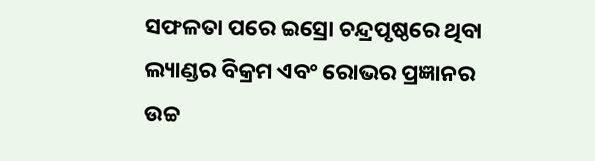ସଫଳତା ପରେ ଇସ୍ରୋ ଚନ୍ଦ୍ରପୃଷ୍ଠରେ ଥିବା ଲ୍ୟାଣ୍ଡର ବିକ୍ରମ ଏବଂ ରୋଭର ପ୍ରଜ୍ଞାନର ଉଚ୍ଚ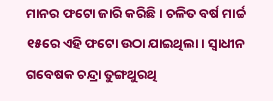ମାନର ଫଟୋ ଜାରି କରିଛି। ଚଳିତ ବର୍ଷ ମାର୍ଚ୍ଚ ୧୫ରେ ଏହି ଫଟୋ ଉଠା ଯାଇଥିଲା। ସ୍ବାଧୀନ ଗବେଷକ ଚନ୍ଦ୍ରା ତୁଙ୍ଗଥୁରଥି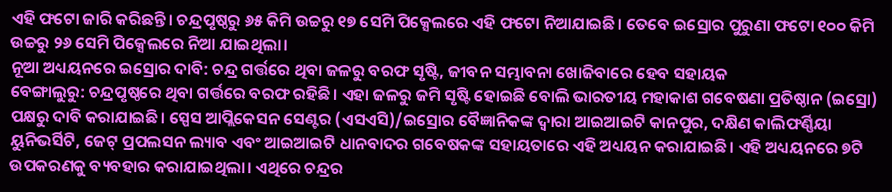ଏହି ଫଟୋ ଜାରି କରିଛନ୍ତି। ଚନ୍ଦ୍ରପୃଷ୍ଠରୁ ୬୫ କିମି ଉଚ୍ଚରୁ ୧୭ ସେମି ପିକ୍ସେଲରେ ଏହି ଫଟୋ ନିଆଯାଇଛି। ତେବେ ଇସ୍ରୋର ପୁରୁଣା ଫଟୋ ୧୦୦ କିମି ଉଚ୍ଚରୁ ୨୬ ସେମି ପିକ୍ସେଲରେ ନିଆ ଯାଇଥିଲା।
ନୂଆ ଅଧ୍ୟୟନରେ ଇସ୍ରୋର ଦାବି: ଚନ୍ଦ୍ର ଗର୍ତ୍ତରେ ଥିବା ଜଳରୁ ବରଫ ସୃଷ୍ଟି, ଜୀବନ ସମ୍ଭାବନା ଖୋଜିବାରେ ହେବ ସହାୟକ
ବେଙ୍ଗାଲୁରୁ: ଚନ୍ଦ୍ରପୃଷ୍ଠରେ ଥିବା ଗର୍ତ୍ତରେ ବରଫ ରହିଛି। ଏହା ଜଳରୁ ଜମି ସୃଷ୍ଟି ହୋଇଛି ବୋଲି ଭାରତୀୟ ମହାକାଶ ଗବେଷଣା ପ୍ରତିଷ୍ଠାନ (ଇସ୍ରୋ) ପକ୍ଷରୁ ଦାବି କରାଯାଇଛି। ସ୍ପେସ ଆପ୍ଲିକେସନ ସେଣ୍ଟର (ଏସଏସି)/ଇସ୍ରୋର ବୈଜ୍ଞାନିକଙ୍କ ଦ୍ବାରା ଆଇଆଇଟି କାନପୁର, ଦକ୍ଷିଣ କାଲିଫର୍ଣ୍ଣିୟା ୟୁନିଭର୍ସିଟି, ଜେଟ୍ ପ୍ରପଲସନ ଲ୍ୟାବ ଏବଂ ଆଇଆଇଟି ଧାନବାଦର ଗବେଷକଙ୍କ ସହାୟତାରେ ଏହି ଅଧ୍ୟୟନ କରାଯାଇଛି। ଏହି ଅଧ୍ୟୟନରେ ୭ଟି ଉପକରଣକୁ ବ୍ୟବହାର କରାଯାଇଥିଲା। ଏଥିରେ ଚନ୍ଦ୍ରର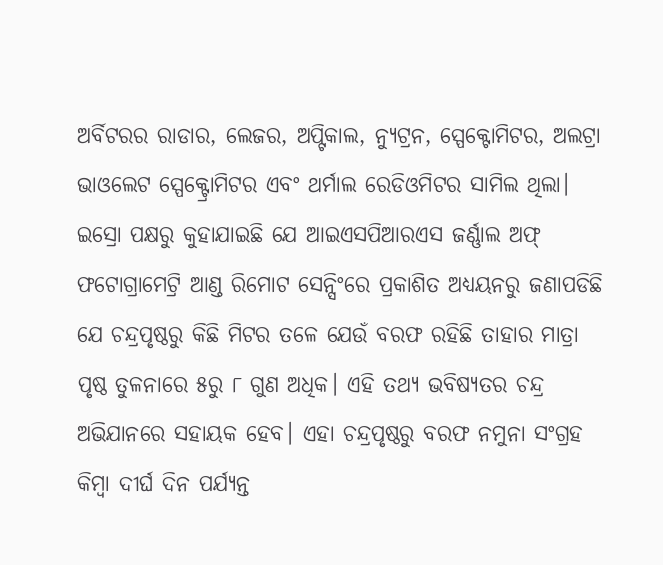ଅର୍ବିଟରର ରାଡାର, ଲେଜର, ଅପ୍ଟିକାଲ, ନ୍ୟୁଟ୍ରନ, ସ୍ପେକ୍ଟୋମିଟର, ଅଲଟ୍ରା ଭାଓଲେଟ ସ୍ପେକ୍ଟ୍ରୋମିଟର ଏବଂ ଥର୍ମାଲ ରେଡିଓମିଟର ସାମିଲ ଥିଲା।
ଇସ୍ରୋ ପକ୍ଷରୁ କୁହାଯାଇଛି ଯେ ଆଇଏସପିଆରଏସ ଜର୍ଣ୍ଣାଲ ଅଫ୍ ଫଟୋଗ୍ରାମେଟ୍ରି ଆଣ୍ଡ ରିମୋଟ ସେନ୍ସିଂରେ ପ୍ରକାଶିତ ଅଧ୍ୟୟନରୁ ଜଣାପଡିଛି ଯେ ଚନ୍ଦ୍ରପୃଷ୍ଠରୁ କିଛି ମିଟର ତଳେ ଯେଉଁ ବରଫ ରହିଛି ତାହାର ମାତ୍ରା ପୃଷ୍ଠ ତୁଳନାରେ ୫ରୁ ୮ ଗୁଣ ଅଧିକ। ଏହି ତଥ୍ୟ ଭବିଷ୍ୟତର ଚନ୍ଦ୍ର ଅଭିଯାନରେ ସହାୟକ ହେବ। ଏହା ଚନ୍ଦ୍ରପୃଷ୍ଠରୁ ବରଫ ନମୁନା ସଂଗ୍ରହ କିମ୍ବା ଦୀର୍ଘ ଦିନ ପର୍ଯ୍ୟନ୍ତ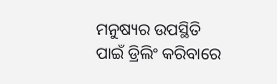ମନୁଷ୍ୟର ଉପସ୍ଥିତି ପାଇଁ ଡ୍ରିଲିଂ କରିବାରେ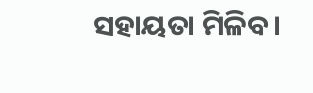ସହାୟତା ମିଳିବ।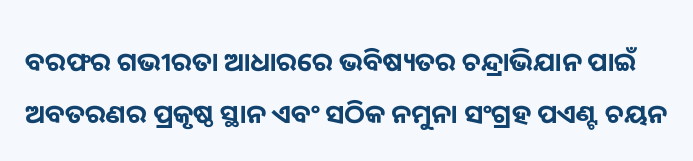ବରଫର ଗଭୀରତା ଆଧାରରେ ଭବିଷ୍ୟତର ଚନ୍ଦ୍ରାଭିଯାନ ପାଇଁ ଅବତରଣର ପ୍ରକୃଷ୍ଠ ସ୍ଥାନ ଏବଂ ସଠିକ ନମୁନା ସଂଗ୍ରହ ପଏଣ୍ଟ ଚୟନ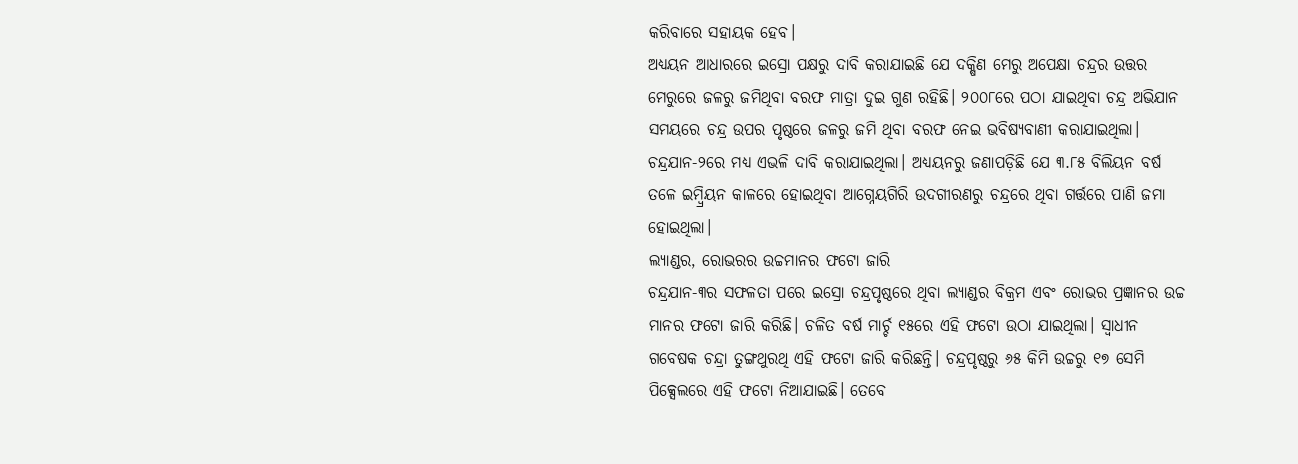କରିବାରେ ସହାୟକ ହେବ।
ଅଧ୍ୟୟନ ଆଧାରରେ ଇସ୍ରୋ ପକ୍ଷରୁ ଦାବି କରାଯାଇଛି ଯେ ଦକ୍ଷିଣ ମେରୁ ଅପେକ୍ଷା ଚନ୍ଦ୍ରର ଉତ୍ତର ମେରୁରେ ଜଳରୁ ଜମିଥିବା ବରଫ ମାତ୍ରା ଦୁଇ ଗୁଣ ରହିଛି। ୨୦୦୮ରେ ପଠା ଯାଇଥିବା ଚନ୍ଦ୍ର ଅଭିଯାନ ସମୟରେ ଚନ୍ଦ୍ର ଉପର ପୃଷ୍ଠରେ ଜଳରୁ ଜମି ଥିବା ବରଫ ନେଇ ଭବିଷ୍ୟବାଣୀ କରାଯାଇଥିଲା। ଚନ୍ଦ୍ରଯାନ-୨ରେ ମଧ୍ୟ ଏଭଳି ଦାବି କରାଯାଇଥିଲା। ଅଧ୍ୟୟନରୁ ଜଣାପଡ଼ିଛି ଯେ ୩.୮୫ ବିଲିୟନ ବର୍ଷ ତଳେ ଇମ୍ବ୍ରିୟନ କାଳରେ ହୋଇଥିବା ଆଗ୍ନେୟଗିରି ଉଦଗୀରଣରୁ ଚନ୍ଦ୍ରରେ ଥିବା ଗର୍ତ୍ତରେ ପାଣି ଜମା ହୋଇଥିଲା।
ଲ୍ୟାଣ୍ଡର, ରୋଭରର ଉଚ୍ଚମାନର ଫଟୋ ଜାରି
ଚନ୍ଦ୍ରଯାନ-୩ର ସଫଳତା ପରେ ଇସ୍ରୋ ଚନ୍ଦ୍ରପୃଷ୍ଠରେ ଥିବା ଲ୍ୟାଣ୍ଡର ବିକ୍ରମ ଏବଂ ରୋଭର ପ୍ରଜ୍ଞାନର ଉଚ୍ଚ ମାନର ଫଟୋ ଜାରି କରିଛି। ଚଳିତ ବର୍ଷ ମାର୍ଚ୍ଚ ୧୫ରେ ଏହି ଫଟୋ ଉଠା ଯାଇଥିଲା। ସ୍ବାଧୀନ ଗବେଷକ ଚନ୍ଦ୍ରା ତୁଙ୍ଗଥୁରଥି ଏହି ଫଟୋ ଜାରି କରିଛନ୍ତି। ଚନ୍ଦ୍ରପୃଷ୍ଠରୁ ୬୫ କିମି ଉଚ୍ଚରୁ ୧୭ ସେମି ପିକ୍ସେଲରେ ଏହି ଫଟୋ ନିଆଯାଇଛି। ତେବେ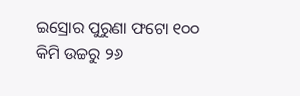ଇସ୍ରୋର ପୁରୁଣା ଫଟୋ ୧୦୦ କିମି ଉଚ୍ଚରୁ ୨୬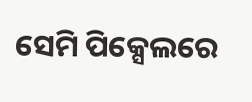ସେମି ପିକ୍ସେଲରେ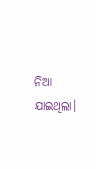ନିଆ ଯାଇଥିଲା।